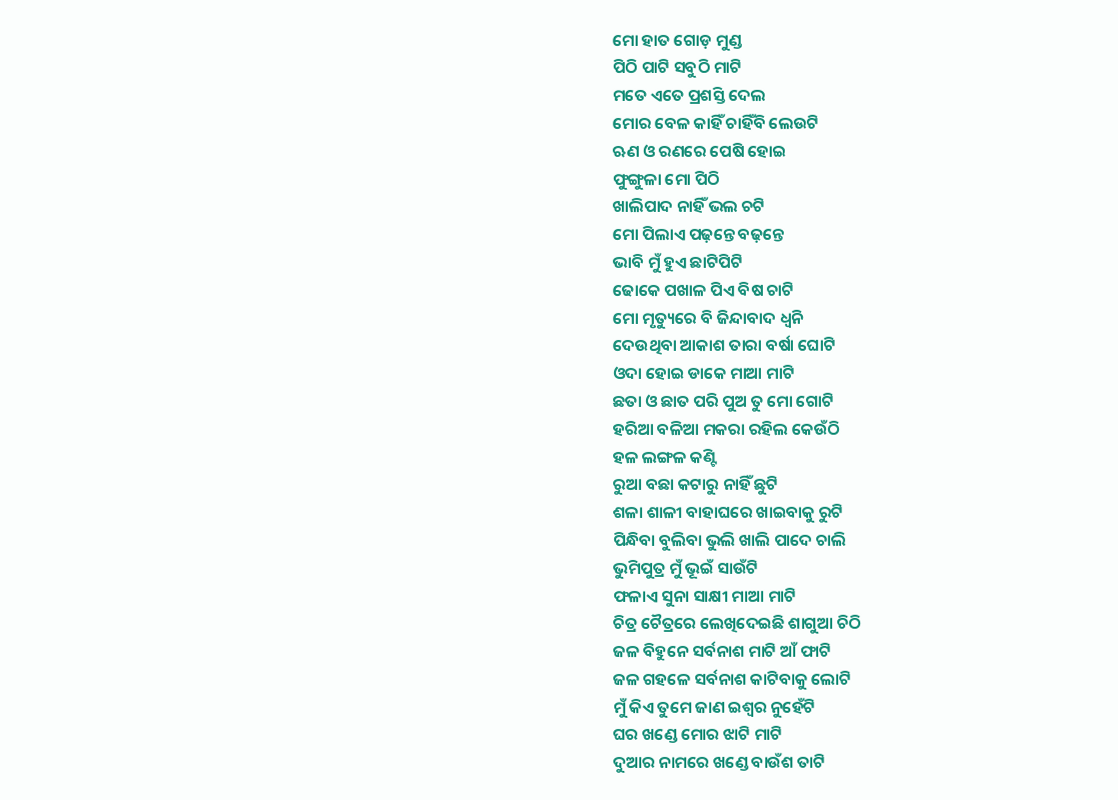ମୋ ହାତ ଗୋଡ଼ ମୁଣ୍ଡ
ପିଠି ପାଟି ସବୁଠି ମାଟି
ମତେ ଏତେ ପ୍ରଶସ୍ତି ଦେଲ
ମୋର ବେଳ କାହିଁ ଚାହିଁବି ଲେଉଟି
ଋଣ ଓ ରଣରେ ପେଷି ହୋଇ
ଫୁଙ୍ଗୁଳା ମୋ ପିଠି
ଖାଲିପାଦ ନାହିଁ ଭଲ ଚଟି
ମୋ ପିଲାଏ ପଢ଼ନ୍ତେ ବଢ଼ନ୍ତେ
ଭାବି ମୁଁ ହୁଏ ଛାଟିପିଟି
ଢୋକେ ପଖାଳ ପିଏ ବିଷ ଚାଟି
ମୋ ମୃତ୍ୟୁରେ ବି ଜିନ୍ଦାବାଦ ଧ୍ୱନି
ଦେଉଥିବା ଆକାଶ ତାରା ବର୍ଷା ଘୋଟି
ଓଦା ହୋଇ ଡାକେ ମାଆ ମାଟି
ଛତା ଓ ଛାତ ପରି ପୁଅ ତୁ ମୋ ଗୋଟି
ହରିଆ ବଳିଆ ମକରା ରହିଲ କେଉଁଠି
ହଳ ଲଙ୍ଗଳ କଣ୍ଟି
ରୁଆ ବଛା କଟାରୁ ନାହିଁ ଛୁଟି
ଶଳା ଶାଳୀ ବାହାଘରେ ଖାଇବାକୁ ରୁଟି
ପିନ୍ଧିବା ବୁଲିବା ଭୁଲି ଖାଲି ପାଦେ ଚାଲି
ଭୁମିପୁତ୍ର ମୁଁ ଭୂଇଁ ସାଉଁଟି
ଫଳାଏ ସୁନା ସାକ୍ଷୀ ମାଆ ମାଟି
ଚିତ୍ର ଚୈତ୍ରରେ ଲେଖିଦେଇଛି ଶାଗୁଆ ଚିଠି
ଜଳ ବିହୁନେ ସର୍ବନାଶ ମାଟି ଆଁ ଫାଟି
ଜଳ ଗହଳେ ସର୍ବନାଶ କାଟିବାକୁ ଲୋଟି
ମୁଁ କିଏ ତୁମେ ଜାଣ ଇଶ୍ୱର ନୁହେଁଟି
ଘର ଖଣ୍ଡେ ମୋର ଝାଟି ମାଟି
ଦୁଆର ନାମରେ ଖଣ୍ଡେ ବାଉଁଶ ତାଟି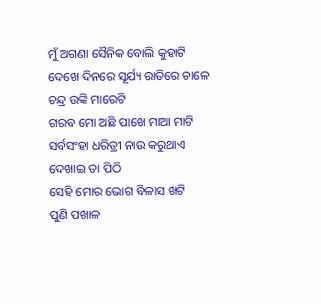ମୁଁ ଅଗଣା ସୈନିକ ବୋଲି କୁହାଟି
ଦେଖେ ଦିନରେ ସୂର୍ଯ୍ୟ ରାତିରେ ଚାଳେ
ଚନ୍ଦ୍ର ଉଙ୍କି ମାରେଟି
ଗରବ ମୋ ଅଛି ପାଖେ ମାଆ ମାଟି
ସର୍ବସଂହା ଧରିତ୍ରୀ ନାଉ କରୁଥାଏ
ଦେଖାଇ ତା ପିଠି
ସେହି ମୋର ଭୋଗ ବିଳାସ ଖଟି
ପୁଣି ପଖାଳ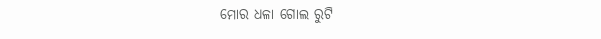ମୋର ଧଳା ଗୋଲ ରୁଟି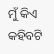ମୁଁ କିଏ କହିବଟି